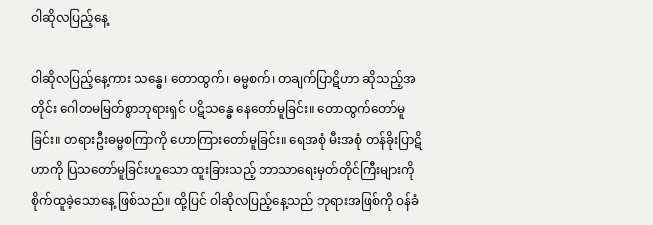ဝါဆိုလပြည့်နေ့

ဝါဆိုလပြည့်နေ့ကား သန္ဓေ၊ တောထွက်၊ ဓမ္မစက်၊ တချက်ပြာဋိဟာ ဆိုသည့်အတိုင်း ဂေါတမမြတ်စွာဘုရားရှင် ပဋိသန္ဓေ နေတော်မူခြင်း။ တောထွက်တော်မူခြင်း။ တရားဦးဓမ္မစကြာကို ဟောကြားတော်မူခြင်း။ ရေအစုံ မီးအစုံ တန်ခိုးပြာဋိဟာကို ပြသတော်မူခြင်းဟူသော ထူးခြားသည့် ဘာသာရေးမှတ်တိုင်ကြီးများကို စိုက်ထူခဲ့သောနေ့ ဖြစ်သည်။ ထို့ပြင် ဝါဆိုလပြည့်နေ့သည် ဘုရားအဖြစ်ကို ဝန်ခံ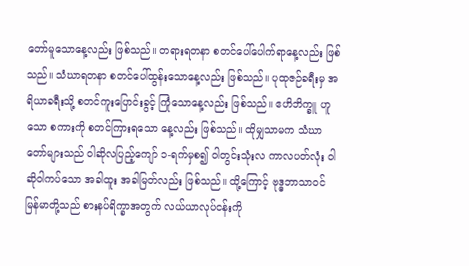တော်မူသောနေ့လည်း ဖြစ်သည်။ တရားရတနာ စတင်ပေါ်ပေါက်ရာနေ့လည်း ဖြစ်သည်။ သံဃာရတနာ စတင်ပေါ်ထွန်းသောနေ့လည်း ဖြစ်သည်။ ပုထုဇဉ်ခရီးမှ အရိယာခရီးသို့ စတင်ကူးပြောင်းခွင့် ကြုံသောနေ့လည်း ဖြစ်သည်။ ဧဟိဘိက္ခူ ဟူသော စကားကို စတင်ကြားရသော နေ့လည်း ဖြစ်သည်။ ထိုမျှသာမက သံဃာတော်များသည် ဝါဆိုလပြည့်ကျော် ၁-ရက်မှစ၍ ဝါတွင်းသုံးလ ကာလပတ်လုံး ဝါဆိုဝါကပ်သော အခါထူး အခါမြတ်လည်း ဖြစ်သည်။ ထို့ကြောင့် ဗုဒ္ဓဘာသာဝင် မြန်မာတို့သည် စားနပ်ရိက္ခာအတွက် လယ်ယာလုပ်ငန်းကို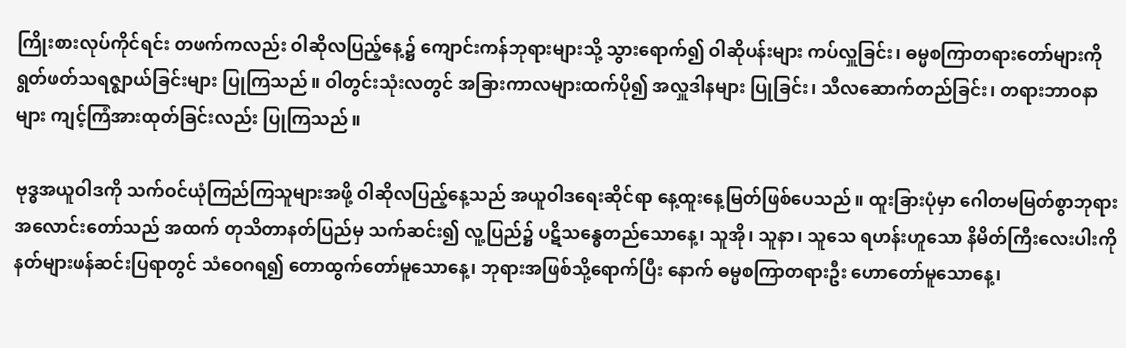ကြိုးစားလုပ်ကိုင်ရင်း တဖက်ကလည်း ဝါဆိုလပြည့်နေ့၌ ကျောင်းကန်ဘုရားများသို့ သွားရောက်၍ ဝါဆိုပန်းများ ကပ်လှူခြင်း၊ ဓမ္မစကြာတရားတော်များကို ရွတ်ဖတ်သရဇ္ဈာယ်ခြင်းများ ပြုကြသည်။ ဝါတွင်းသုံးလတွင် အခြားကာလများထက်ပို၍ အလှူဒါနများ ပြုခြင်း၊ သီလဆောက်တည်ခြင်း၊ တရားဘာဝနာများ ကျင့်ကြံအားထုတ်ခြင်းလည်း ပြုကြသည်။

ဗုဒ္ဓအယူဝါဒကို သက်ဝင်ယုံကြည်ကြသူများအဖို့ ဝါဆိုလပြည့်နေ့သည် အယူဝါဒရေးဆိုင်ရာ နေ့ထူးနေ့မြတ်ဖြစ်ပေသည်။ ထူးခြားပုံမှာ ဂေါတမမြတ်စွာဘုရား အလောင်းတော်သည် အထက် တုသိတာနတ်ပြည်မှ သက်ဆင်း၍ လူ့ပြည်၌ ပဋိသန္ဓေတည်သောနေ့၊ သူအို၊ သူနာ၊ သူသေ ရဟန်းဟူသော နိမိတ်ကြီးလေးပါးကို နတ်များဖန်ဆင်းပြရာတွင် သံဝေဂရ၍ တောထွက်တော်မူသောနေ့၊ ဘုရားအဖြစ်သို့ရောက်ပြီး နောက် ဓမ္မစကြာတရားဦး ဟောတော်မူသောနေ့၊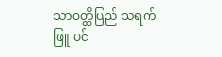သာဝတ္ထိပြည် သရက်ဖြူ ပင်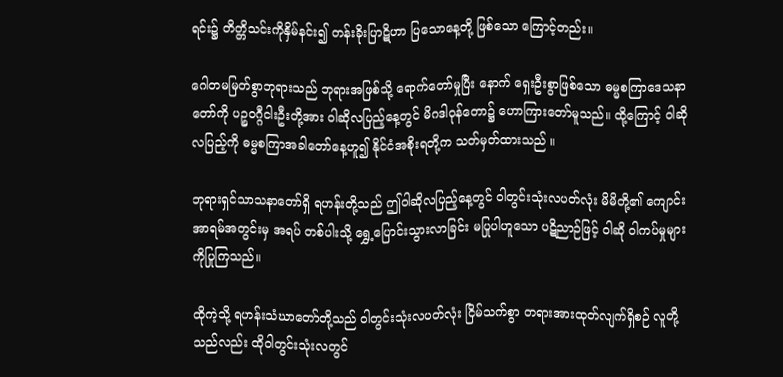ရင်း၌ တိတ္တိသင်းကိုနှိမ်နင်း၍ တန်းခိုးပြာဋိဟာ ပြသောနေ့တို့ ဖြစ်သော ကြောင့်တည်း။

ဂေါတမမြတ်စွာဘုရားသည် ဘုရားအဖြစ်သို့ ရောက်တော်မှုပြီး နောက် ရှေးဦးစွာဖြစ်သော ဓမ္မစကြာဒေသနာတော်ကို ပဉ္စဝဂ္ဂီငါးဦးတို့အား ဝါဆိုလပြည့်နေ့တွင် မိဂဒါဝုန်တော၌ ဟောကြားတော်မူသည်။ ထို့ကြောင့် ဝါဆိုလပြည့်ကို ဓမ္မစကြာအခါတော်နေ့ဟူ၍ နိုင်ငံအစိုးရတို့က သတ်မှတ်ထားသည် ။

ဘုရားရှင်သာသနာတော်ရှိ ရဟန်းတို့သည် ဤဝါဆိုလပြည့်နေ့တွင် ဝါတွင်းသုံးလပတ်လုံး မိမိတို့၏ ကျောင်းအာရမ်အတွင်းမှ အရပ် တစ်ပါးသို့ ရွှေ့ပြောင်းသွားလာခြင်း မပြုပါဟူသော ပဋိညာဉ်ဖြင့် ဝါဆို ဝါကပ်မှုများကိုပြုကြသည်။

ထိုကဲ့သို့ ရဟန်းသံဃာတော်တို့သည် ဝါတွင်းသုံးလပတ်လုံး ငြိမ်သက်စွာ တရားအားထုတ်လျက်ရှိစဉ် လူတို့သည်လည်း ထိုဝါတွင်းသုံးလတွင်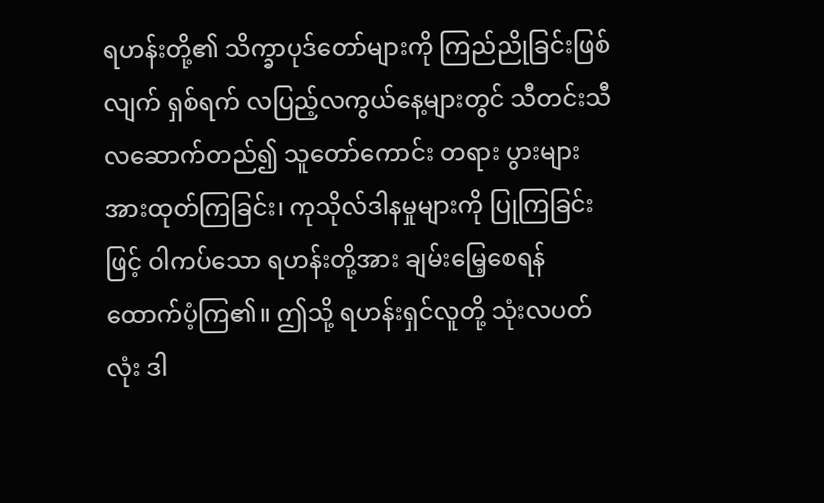ရဟန်းတို့၏ သိက္ခာပုဒ်တော်များကို ကြည်ညိုခြင်းဖြစ်လျက် ရှစ်ရက် လပြည့်လကွယ်နေ့များတွင် သီတင်းသီလဆောက်တည်၍ သူတော်ကောင်း တရား ပွားများအားထုတ်ကြခြင်း၊ ကုသိုလ်ဒါနမှုများကို ပြုကြခြင်းဖြင့် ဝါကပ်သော ရဟန်းတို့အား ချမ်းမြေ့စေရန် ထောက်ပံ့ကြ၏။ ဤသို့ ရဟန်းရှင်လူတို့ သုံးလပတ်လုံး ဒါ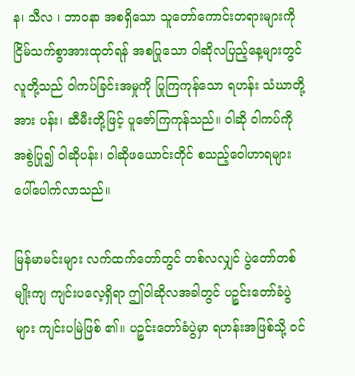န၊ သီလ ၊ ဘာဝနာ အစရှိသော သူတော်ကောင်းတရားများကို ငြိမ်သက်စွာအားထုတ်ရန် အစပြုသော ဝါဆိုလပြည့်နေ့များတွင် လူတို့သည် ဝါကပ်ခြင်းအမှုကို ပြုကြကုန်သော ရဟန်း သံဃာတို့အား ပန်း၊ ဆီမီးတို့ဖြင့် ပူဇော်ကြကုန်သည်။ ဝါဆို ဝါကပ်ကို အစွဲပြု၍ ဝါဆိုပန်း၊ ဝါဆိုဖယောင်းတိုင် စသည့်ဝေါဟာရများ ပေါ်ပေါက်လာသည်။

မြန်မာမင်းများ လက်ထက်တော်တွင် တစ်လလျှင် ပွဲတော်တစ်မျိုးကျ ကျင်းပလေ့ရှိရာ ဤဝါဆိုလအခါတွင် ပဉ္စင်းတော်ခံပွဲများ ကျင်းပမြဲဖြစ် ၏။ ပဉ္စင်းတော်ခံပွဲမှာ ရဟန်းအဖြစ်သို့ ဝင်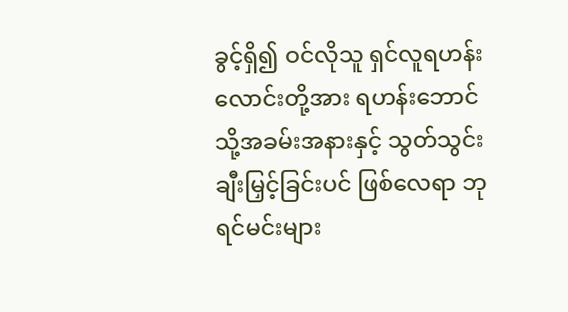ခွင့်ရှိ၍ ဝင်လိုသူ ရှင်လူရဟန်း လောင်းတို့အား ရဟန်းဘောင်သို့အခမ်းအနားနှင့် သွတ်သွင်းချီးမြှင့်ခြင်းပင် ဖြစ်လေရာ ဘုရင်မင်းများ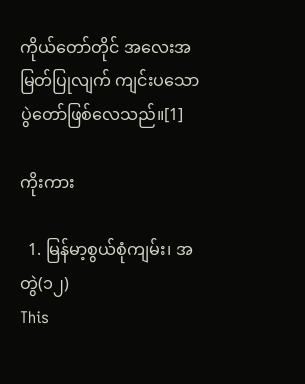ကိုယ်တော်တိုင် အလေးအမြတ်ပြုလျက် ကျင်းပသောပွဲတော်ဖြစ်လေသည်။[1]

ကိုးကား

  1. မြန်မာ့စွယ်စုံကျမ်း၊ အတွဲ(၁၂)
This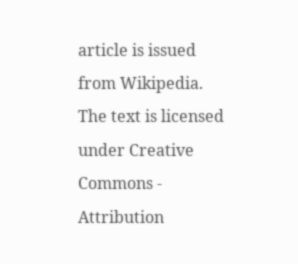article is issued from Wikipedia. The text is licensed under Creative Commons - Attribution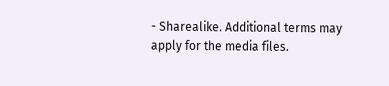- Sharealike. Additional terms may apply for the media files.